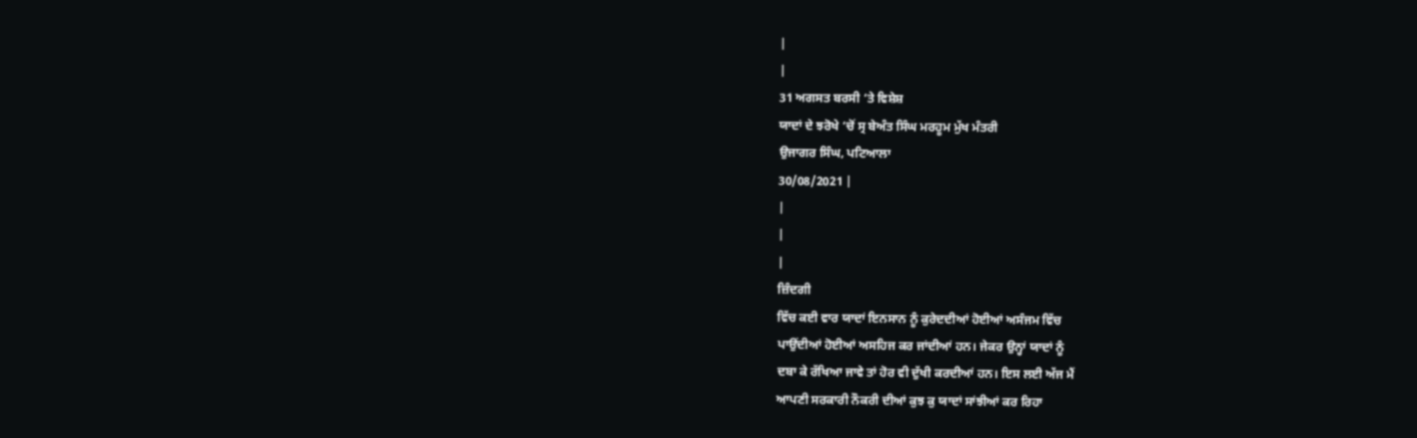|
|
31 ਅਗਸਤ ਬਰਸੀ ‘ਤੇ ਵਿਸ਼ੇਸ਼
ਯਾਦਾਂ ਦੇ ਝਰੋਖੇ ‘ਚੋਂ ਸ੍ਰ ਬੇਅੰਤ ਸਿੰਘ ਮਰਹੂਮ ਮੁੱਖ ਮੰਤਰੀ
ਉਜਾਗਰ ਸਿੰਘ, ਪਟਿਆਲਾ
30/08/2021 |
|
|
|
ਜ਼ਿੰਦਗੀ
ਵਿੱਚ ਕਈ ਵਾਰ ਯਾਦਾਂ ਇਨਸਾਨ ਨੂੰ ਕੁਰੇਦਦੀਆਂ ਹੋਈਆਂ ਅਸੰਜਮ ਵਿੱਚ
ਪਾਉਂਦੀਆਂ ਹੋਈਆਂ ਅਸਹਿਜ ਕਰ ਜਾਂਦੀਆਂ ਹਨ। ਜੇਕਰ ਉਨ੍ਹਾਂ ਯਾਦਾਂ ਨੂੰ
ਦਬਾ ਕੇ ਰੱਖਿਆ ਜਾਵੇ ਤਾਂ ਹੋਰ ਵੀ ਦੁੱਖੀ ਕਰਦੀਆਂ ਹਨ। ਇਸ ਲਈ ਅੱਜ ਮੈਂ
ਆਪਣੀ ਸਰਕਾਰੀ ਨੌਕਰੀ ਦੀਆਂ ਕੁਝ ਕੁ ਯਾਦਾਂ ਸਾਂਝੀਆਂ ਕਰ ਰਿਹਾ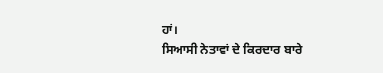ਹਾਂ।
ਸਿਆਸੀ ਨੇਤਾਵਾਂ ਦੇ ਕਿਰਦਾਰ ਬਾਰੇ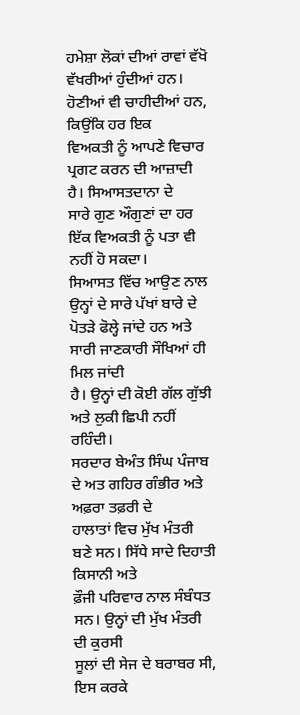ਹਮੇਸ਼ਾ ਲੋਕਾਂ ਦੀਆਂ ਰਾਵਾਂ ਵੱਖੋ
ਵੱਖਰੀਆਂ ਹੁੰਦੀਆਂ ਹਨ। ਹੋਣੀਆਂ ਵੀ ਚਾਹੀਦੀਆਂ ਹਨ, ਕਿਉਂਕਿ ਹਰ ਇਕ
ਵਿਅਕਤੀ ਨੂੰ ਆਪਣੇ ਵਿਚਾਰ ਪ੍ਰਗਟ ਕਰਨ ਦੀ ਆਜ਼ਾਦੀ ਹੈ। ਸਿਆਸਤਦਾਨਾ ਦੇ
ਸਾਰੇ ਗੁਣ ਔਗੁਣਾਂ ਦਾ ਹਰ ਇੱਕ ਵਿਅਕਤੀ ਨੂੰ ਪਤਾ ਵੀ ਨਹੀਂ ਹੋ ਸਕਦਾ।
ਸਿਆਸਤ ਵਿੱਚ ਆਉਣ ਨਾਲ ਉਨ੍ਹਾਂ ਦੇ ਸਾਰੇ ਪੱਖਾਂ ਬਾਰੇ ਦੇ
ਪੋਤੜੇ ਫੋਲ੍ਹੇ ਜਾਂਦੇ ਹਨ ਅਤੇ ਸਾਰੀ ਜਾਣਕਾਰੀ ਸੌਖਿਆਂ ਹੀ ਮਿਲ ਜਾਂਦੀ
ਹੈ। ਉਨ੍ਹਾਂ ਦੀ ਕੋਈ ਗੱਲ ਗੁੱਝੀ ਅਤੇ ਲੁਕੀ ਛਿਪੀ ਨਹੀਂ ਰਹਿੰਦੀ।
ਸਰਦਾਰ ਬੇਅੰਤ ਸਿੰਘ ਪੰਜਾਬ ਦੇ ਅਤ ਗਹਿਰ ਗੰਭੀਰ ਅਤੇ ਅਫ਼ਰਾ ਤਫ਼ਰੀ ਦੇ
ਹਾਲਾਤਾਂ ਵਿਚ ਮੁੱਖ ਮੰਤਰੀ ਬਣੇ ਸਨ। ਸਿੱਧੇ ਸਾਦੇ ਦਿਹਾਤੀ ਕਿਸਾਨੀ ਅਤੇ
ਫ਼ੌਜੀ ਪਰਿਵਾਰ ਨਾਲ ਸੰਬੰਧਤ ਸਨ। ਉਨ੍ਹਾਂ ਦੀ ਮੁੱਖ ਮੰਤਰੀ ਦੀ ਕੁਰਸੀ
ਸੂਲਾਂ ਦੀ ਸੇਜ ਦੇ ਬਰਾਬਰ ਸੀ, ਇਸ ਕਰਕੇ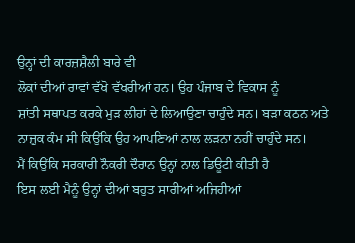ਉਨ੍ਹਾਂ ਦੀ ਕਾਰਜ਼ਸ਼ੈਲੀ ਬਾਰੇ ਵੀ
ਲੋਕਾਂ ਦੀਆਂ ਰਾਵਾਂ ਵੱਖੋ ਵੱਖਰੀਆਂ ਹਨ। ਉਹ ਪੰਜਾਬ ਦੇ ਵਿਕਾਸ ਨੂੰ
ਸ਼ਾਂਤੀ ਸਥਾਪਤ ਕਰਕੇ ਮੁੜ ਲੀਹਾਂ ਦੇ ਲਿਆਉਣਾ ਚਾਹੁੰਦੇ ਸਨ। ਬੜਾ ਕਠਨ ਅਤੇ
ਨਾਜ਼ੁਕ ਕੰਮ ਸੀ ਕਿਉਂਕਿ ਉਹ ਆਪਣਿਆਂ ਨਾਲ ਲੜਨਾ ਨਹੀਂ ਚਾਹੁੰਦੇ ਸਨ।
ਮੈਂ ਕਿਉਂਕਿ ਸਰਕਾਰੀ ਨੌਕਰੀ ਦੌਰਾਨ ਉਨ੍ਹਾਂ ਨਾਲ ਡਿਊਟੀ ਕੀਤੀ ਹੈ
ਇਸ ਲਈ ਮੈਨੂੰ ਉਨ੍ਹਾਂ ਦੀਆਂ ਬਹੁਤ ਸਾਰੀਆਂ ਅਜਿਹੀਆਂ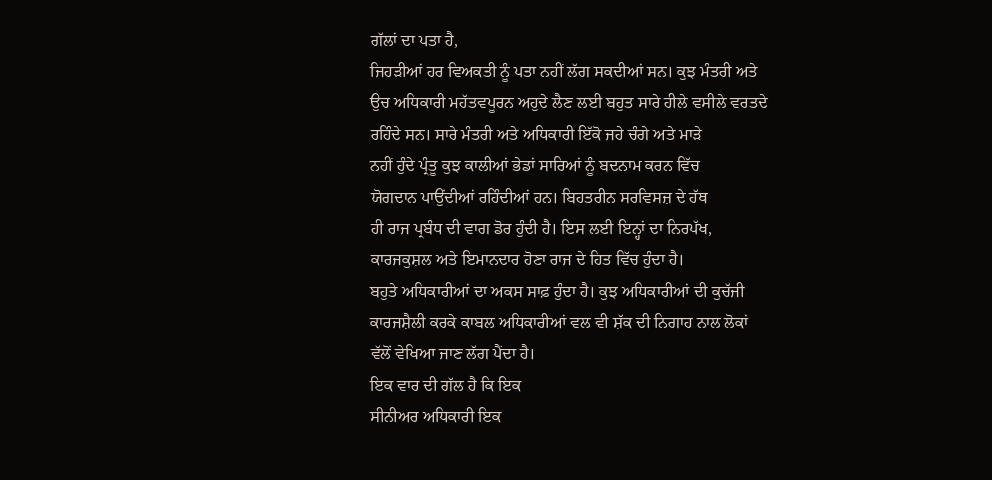ਗੱਲਾਂ ਦਾ ਪਤਾ ਹੈ,
ਜਿਹੜੀਆਂ ਹਰ ਵਿਅਕਤੀ ਨੂੰ ਪਤਾ ਨਹੀਂ ਲੱਗ ਸਕਦੀਆਂ ਸਨ। ਕੁਝ ਮੰਤਰੀ ਅਤੇ
ਉਚ ਅਧਿਕਾਰੀ ਮਹੱਤਵਪੂਰਨ ਅਹੁਦੇ ਲੈਣ ਲਈ ਬਹੁਤ ਸਾਰੇ ਹੀਲੇ ਵਸੀਲੇ ਵਰਤਦੇ
ਰਹਿੰਦੇ ਸਨ। ਸਾਰੇ ਮੰਤਰੀ ਅਤੇ ਅਧਿਕਾਰੀ ਇੱਕੋ ਜਹੇ ਚੰਗੇ ਅਤੇ ਮਾੜੇ
ਨਹੀਂ ਹੁੰਦੇ ਪ੍ਰੰਤੂ ਕੁਝ ਕਾਲੀਆਂ ਭੇਡਾਂ ਸਾਰਿਆਂ ਨੂੰ ਬਦਨਾਮ ਕਰਨ ਵਿੱਚ
ਯੋਗਦਾਨ ਪਾਉਂਦੀਆਂ ਰਹਿੰਦੀਆਂ ਹਨ। ਬਿਹਤਰੀਨ ਸਰਵਿਸਜ਼ ਦੇ ਹੱਥ
ਹੀ ਰਾਜ ਪ੍ਰਬੰਧ ਦੀ ਵਾਗ ਡੋਰ ਹੁੰਦੀ ਹੈ। ਇਸ ਲਈ ਇਨ੍ਹਾਂ ਦਾ ਨਿਰਪੱਖ,
ਕਾਰਜਕੁਸ਼ਲ ਅਤੇ ਇਮਾਨਦਾਰ ਹੋਣਾ ਰਾਜ ਦੇ ਹਿਤ ਵਿੱਚ ਹੁੰਦਾ ਹੈ।
ਬਹੁਤੇ ਅਧਿਕਾਰੀਆਂ ਦਾ ਅਕਸ ਸਾਫ਼ ਹੁੰਦਾ ਹੈ। ਕੁਝ ਅਧਿਕਾਰੀਆਂ ਦੀ ਕੁਚੱਜੀ
ਕਾਰਜਸ਼ੈਲੀ ਕਰਕੇ ਕਾਬਲ ਅਧਿਕਾਰੀਆਂ ਵਲ ਵੀ ਸ਼ੱਕ ਦੀ ਨਿਗਾਹ ਨਾਲ ਲੋਕਾਂ
ਵੱਲੋਂ ਵੇਖਿਆ ਜਾਣ ਲੱਗ ਪੈਂਦਾ ਹੈ।
ਇਕ ਵਾਰ ਦੀ ਗੱਲ ਹੈ ਕਿ ਇਕ
ਸੀਨੀਅਰ ਅਧਿਕਾਰੀ ਇਕ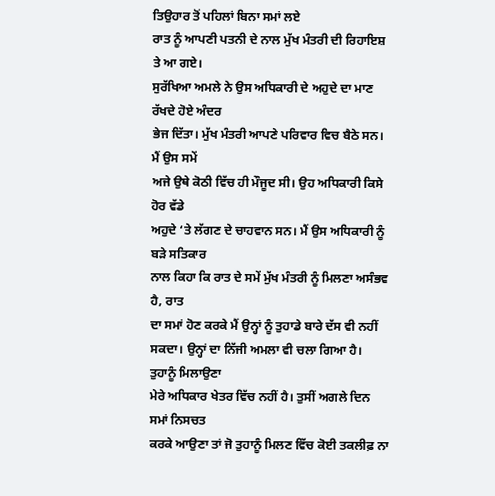ਤਿਉਹਾਰ ਤੋਂ ਪਹਿਲਾਂ ਬਿਨਾ ਸਮਾਂ ਲਏ
ਰਾਤ ਨੂੰ ਆਪਣੀ ਪਤਨੀ ਦੇ ਨਾਲ ਮੁੱਖ ਮੰਤਰੀ ਦੀ ਰਿਹਾਇਸ਼ ਤੇ ਆ ਗਏ।
ਸੁਰੱਖਿਆ ਅਮਲੇ ਨੇ ਉਸ ਅਧਿਕਾਰੀ ਦੇ ਅਹੁਦੇ ਦਾ ਮਾਣ ਰੱਖਦੇ ਹੋਏ ਅੰਦਰ
ਭੇਜ ਦਿੱਤਾ। ਮੁੱਖ ਮੰਤਰੀ ਆਪਣੇ ਪਰਿਵਾਰ ਵਿਚ ਬੈਠੇ ਸਨ। ਮੈਂ ਉਸ ਸਮੇਂ
ਅਜੇ ਉਥੇ ਕੋਠੀ ਵਿੱਚ ਹੀ ਮੌਜੂਦ ਸੀ। ਉਹ ਅਧਿਕਾਰੀ ਕਿਸੇ ਹੋਰ ਵੱਡੇ
ਅਹੁਦੇ ‘ਤੇ ਲੱਗਣ ਦੇ ਚਾਹਵਾਨ ਸਨ। ਮੈਂ ਉਸ ਅਧਿਕਾਰੀ ਨੂੰ ਬੜੇ ਸਤਿਕਾਰ
ਨਾਲ ਕਿਹਾ ਕਿ ਰਾਤ ਦੇ ਸਮੇਂ ਮੁੱਖ ਮੰਤਰੀ ਨੂੰ ਮਿਲਣਾ ਅਸੰਭਵ ਹੈ, ਰਾਤ
ਦਾ ਸਮਾਂ ਹੋਣ ਕਰਕੇ ਮੈਂ ਉਨ੍ਹਾਂ ਨੂੰ ਤੁਹਾਡੇ ਬਾਰੇ ਦੱਸ ਵੀ ਨਹੀਂ
ਸਕਦਾ। ਉਨ੍ਹਾਂ ਦਾ ਨਿੱਜੀ ਅਮਲਾ ਵੀ ਚਲਾ ਗਿਆ ਹੈ। ਤੁਹਾਨੂੰ ਮਿਲਾਉਣਾ
ਮੇਰੇ ਅਧਿਕਾਰ ਖੇਤਰ ਵਿੱਚ ਨਹੀਂ ਹੈ। ਤੁਸੀਂ ਅਗਲੇ ਦਿਨ ਸਮਾਂ ਨਿਸਚਤ
ਕਰਕੇ ਆਉਣਾ ਤਾਂ ਜੋ ਤੁਹਾਨੂੰ ਮਿਲਣ ਵਿੱਚ ਕੋਈ ਤਕਲੀਫ਼ ਨਾ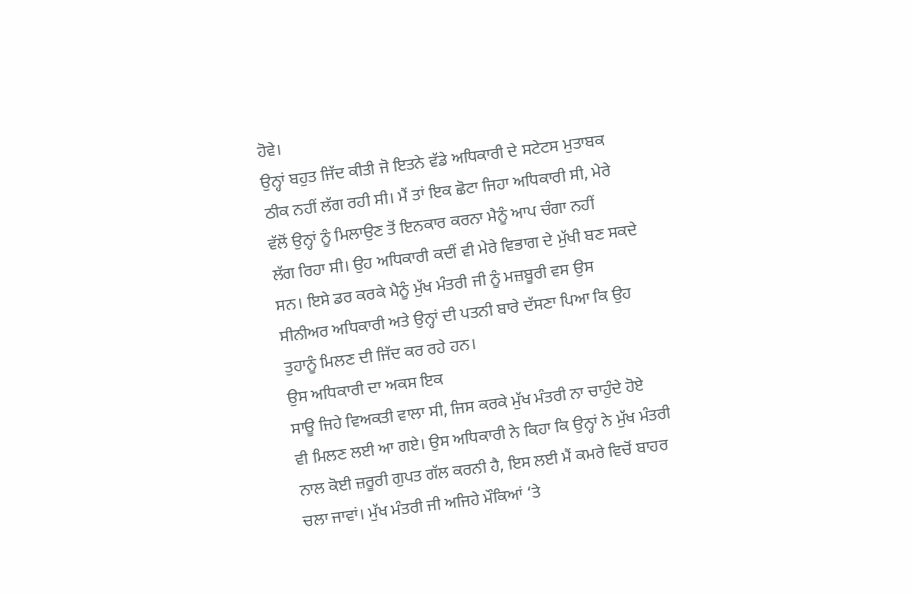ਹੋਵੇ।
ਉਨ੍ਹਾਂ ਬਹੁਤ ਜਿੱਦ ਕੀਤੀ ਜੋ ਇਤਨੇ ਵੱਡੇ ਅਧਿਕਾਰੀ ਦੇ ਸਟੇਟਸ ਮੁਤਾਬਕ
ਠੀਕ ਨਹੀਂ ਲੱਗ ਰਹੀ ਸੀ। ਮੈਂ ਤਾਂ ਇਕ ਛੋਟਾ ਜਿਹਾ ਅਧਿਕਾਰੀ ਸੀ, ਮੇਰੇ
ਵੱਲੋਂ ਉਨ੍ਹਾਂ ਨੂੰ ਮਿਲਾਉਣ ਤੋਂ ਇਨਕਾਰ ਕਰਨਾ ਮੈਨੂੰ ਆਪ ਚੰਗਾ ਨਹੀਂ
ਲੱਗ ਰਿਹਾ ਸੀ। ਉਹ ਅਧਿਕਾਰੀ ਕਦੀਂ ਵੀ ਮੇਰੇ ਵਿਭਾਗ ਦੇ ਮੁੱਖੀ ਬਣ ਸਕਦੇ
ਸਨ। ਇਸੇ ਡਰ ਕਰਕੇ ਮੈਨੂੰ ਮੁੱਖ ਮੰਤਰੀ ਜੀ ਨੂੰ ਮਜ਼ਬੂਰੀ ਵਸ ਉਸ
ਸੀਨੀਅਰ ਅਧਿਕਾਰੀ ਅਤੇ ਉਨ੍ਹਾਂ ਦੀ ਪਤਨੀ ਬਾਰੇ ਦੱਸਣਾ ਪਿਆ ਕਿ ਉਹ
ਤੁਹਾਨੂੰ ਮਿਲਣ ਦੀ ਜਿੱਦ ਕਰ ਰਹੇ ਹਨ।
ਉਸ ਅਧਿਕਾਰੀ ਦਾ ਅਕਸ ਇਕ
ਸਾਊ ਜਿਹੇ ਵਿਅਕਤੀ ਵਾਲਾ ਸੀ, ਜਿਸ ਕਰਕੇ ਮੁੱਖ ਮੰਤਰੀ ਨਾ ਚਾਹੁੰਦੇ ਹੋਏ
ਵੀ ਮਿਲਣ ਲਈ ਆ ਗਏ। ਉਸ ਅਧਿਕਾਰੀ ਨੇ ਕਿਹਾ ਕਿ ਉਨ੍ਹਾਂ ਨੇ ਮੁੱਖ ਮੰਤਰੀ
ਨਾਲ ਕੋਈ ਜ਼ਰੂਰੀ ਗੁਪਤ ਗੱਲ ਕਰਨੀ ਹੈ, ਇਸ ਲਈ ਮੈਂ ਕਮਰੇ ਵਿਚੋਂ ਬਾਹਰ
ਚਲਾ ਜਾਵਾਂ। ਮੁੱਖ ਮੰਤਰੀ ਜੀ ਅਜਿਹੇ ਮੌਕਿਆਂ ‘ਤੇ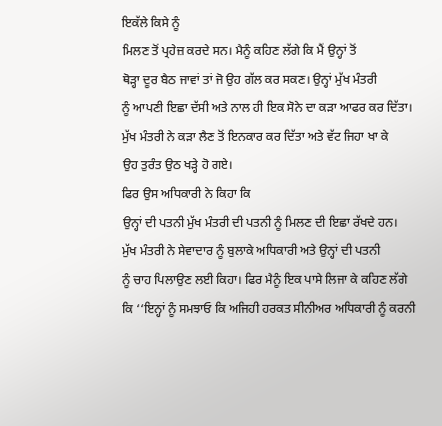ਇਕੱਲੇ ਕਿਸੇ ਨੂੰ
ਮਿਲਣ ਤੋਂ ਪ੍ਰਹੇਜ਼ ਕਰਦੇ ਸਨ। ਮੈਨੂੰ ਕਹਿਣ ਲੱਗੇ ਕਿ ਮੈਂ ਉਨ੍ਹਾਂ ਤੋਂ
ਥੋੜ੍ਹਾ ਦੂਰ ਬੈਠ ਜਾਵਾਂ ਤਾਂ ਜੋ ਉਹ ਗੱਲ ਕਰ ਸਕਣ। ਉਨ੍ਹਾਂ ਮੁੱਖ ਮੰਤਰੀ
ਨੂੰ ਆਪਣੀ ਇਛਾ ਦੱਸੀ ਅਤੇ ਨਾਲ ਹੀ ਇਕ ਸੋਨੇ ਦਾ ਕੜਾ ਆਫਰ ਕਰ ਦਿੱਤਾ।
ਮੁੱਖ ਮੰਤਰੀ ਨੇ ਕੜਾ ਲੈਣ ਤੋਂ ਇਨਕਾਰ ਕਰ ਦਿੱਤਾ ਅਤੇ ਵੱਟ ਜਿਹਾ ਖਾ ਕੇ
ਉਹ ਤੁਰੰਤ ਉਠ ਖੜ੍ਹੇ ਹੋ ਗਏ।
ਫਿਰ ਉਸ ਅਧਿਕਾਰੀ ਨੇ ਕਿਹਾ ਕਿ
ਉਨ੍ਹਾਂ ਦੀ ਪਤਨੀ ਮੁੱਖ ਮੰਤਰੀ ਦੀ ਪਤਨੀ ਨੂੰ ਮਿਲਣ ਦੀ ਇਛਾ ਰੱਖਦੇ ਹਨ।
ਮੁੱਖ ਮੰਤਰੀ ਨੇ ਸੇਵਾਦਾਰ ਨੂੰ ਬੁਲਾਕੇ ਅਧਿਕਾਰੀ ਅਤੇ ਉਨ੍ਹਾਂ ਦੀ ਪਤਨੀ
ਨੂੰ ਚਾਹ ਪਿਲਾਉਣ ਲਈ ਕਿਹਾ। ਫਿਰ ਮੈਨੂੰ ਇਕ ਪਾਸੇ ਲਿਜਾ ਕੇ ਕਹਿਣ ਲੱਗੇ
ਕਿ ‘‘ਇਨ੍ਹਾਂ ਨੂੰ ਸਮਝਾਓ ਕਿ ਅਜਿਹੀ ਹਰਕਤ ਸੀਨੀਅਰ ਅਧਿਕਾਰੀ ਨੂੰ ਕਰਨੀ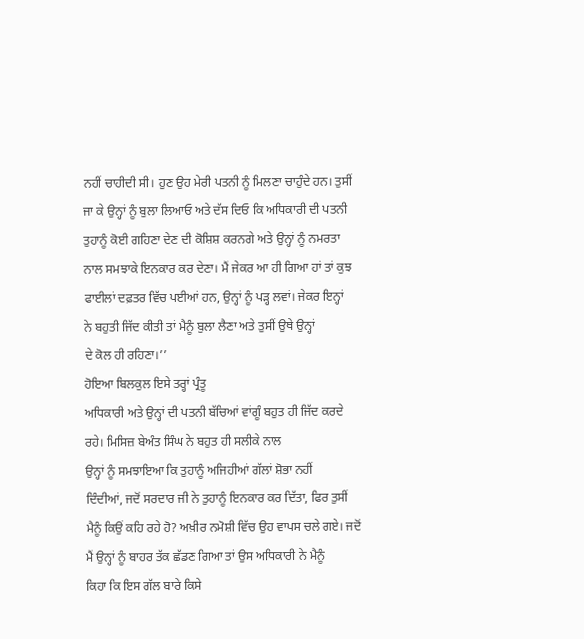ਨਹੀਂ ਚਾਹੀਦੀ ਸੀ। ਹੁਣ ਉਹ ਮੇਰੀ ਪਤਨੀ ਨੂੰ ਮਿਲਣਾ ਚਾਹੁੰਦੇ ਹਨ। ਤੁਸੀਂ
ਜਾ ਕੇ ਉਨ੍ਹਾਂ ਨੂੰ ਬੁਲਾ ਲਿਆਓ ਅਤੇ ਦੱਸ ਦਿਓ ਕਿ ਅਧਿਕਾਰੀ ਦੀ ਪਤਨੀ
ਤੁਹਾਨੂੰ ਕੋਈ ਗਹਿਣਾ ਦੇਣ ਦੀ ਕੋਸ਼ਿਸ਼ ਕਰਨਗੇ ਅਤੇ ਉਨ੍ਹਾਂ ਨੂੰ ਨਮਰਤਾ
ਨਾਲ ਸਮਝਾਕੇ ਇਨਕਾਰ ਕਰ ਦੇਣਾ। ਮੈਂ ਜੇਕਰ ਆ ਹੀ ਗਿਆ ਹਾਂ ਤਾਂ ਕੁਝ
ਫਾਈਲਾਂ ਦਫ਼ਤਰ ਵਿੱਚ ਪਈਆਂ ਹਨ, ਉਨ੍ਹਾਂ ਨੂੰ ਪੜ੍ਹ ਲਵਾਂ। ਜੇਕਰ ਇਨ੍ਹਾਂ
ਨੇ ਬਹੁਤੀ ਜਿੱਦ ਕੀਤੀ ਤਾਂ ਮੈਨੂੰ ਬੁਲਾ ਲੈਣਾ ਅਤੇ ਤੁਸੀਂ ਉਥੇ ਉਨ੍ਹਾਂ
ਦੇ ਕੋਲ ਹੀ ਰਹਿਣਾ।’’
ਹੋਇਆ ਬਿਲਕੁਲ ਇਸੇ ਤਰ੍ਹਾਂ ਪ੍ਰੰਤੂ
ਅਧਿਕਾਰੀ ਅਤੇ ਉਨ੍ਹਾਂ ਦੀ ਪਤਨੀ ਬੱਚਿਆਂ ਵਾਂਗੂੰ ਬਹੁਤ ਹੀ ਜਿੱਦ ਕਰਦੇ
ਰਹੇ। ਮਿਸਿਜ਼ ਬੇਅੰਤ ਸਿੰਘ ਨੇ ਬਹੁਤ ਹੀ ਸਲੀਕੇ ਨਾਲ
ਉਨ੍ਹਾਂ ਨੂੰ ਸਮਝਾਇਆ ਕਿ ਤੁਹਾਨੂੰ ਅਜਿਹੀਆਂ ਗੱਲਾਂ ਸ਼ੋਭਾ ਨਹੀਂ
ਦਿੰਦੀਆਂ, ਜਦੋਂ ਸਰਦਾਰ ਜੀ ਨੇ ਤੁਹਾਨੂੰ ਇਨਕਾਰ ਕਰ ਦਿੱਤਾ, ਫਿਰ ਤੁਸੀਂ
ਮੈਨੂੰ ਕਿਉਂ ਕਹਿ ਰਹੇ ਹੋ? ਅਖ਼ੀਰ ਨਮੋਸ਼ੀ ਵਿੱਚ ਉਹ ਵਾਪਸ ਚਲੇ ਗਏ। ਜਦੋਂ
ਮੈਂ ਉਨ੍ਹਾਂ ਨੂੰ ਬਾਹਰ ਤੱਕ ਛੱਡਣ ਗਿਆ ਤਾਂ ਉਸ ਅਧਿਕਾਰੀ ਨੇ ਮੈਨੂੰ
ਕਿਹਾ ਕਿ ਇਸ ਗੱਲ ਬਾਰੇ ਕਿਸੇ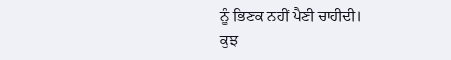ਨੂੰ ਭਿਣਕ ਨਹੀਂ ਪੈਣੀ ਚਾਹੀਦੀ।
ਕੁਝ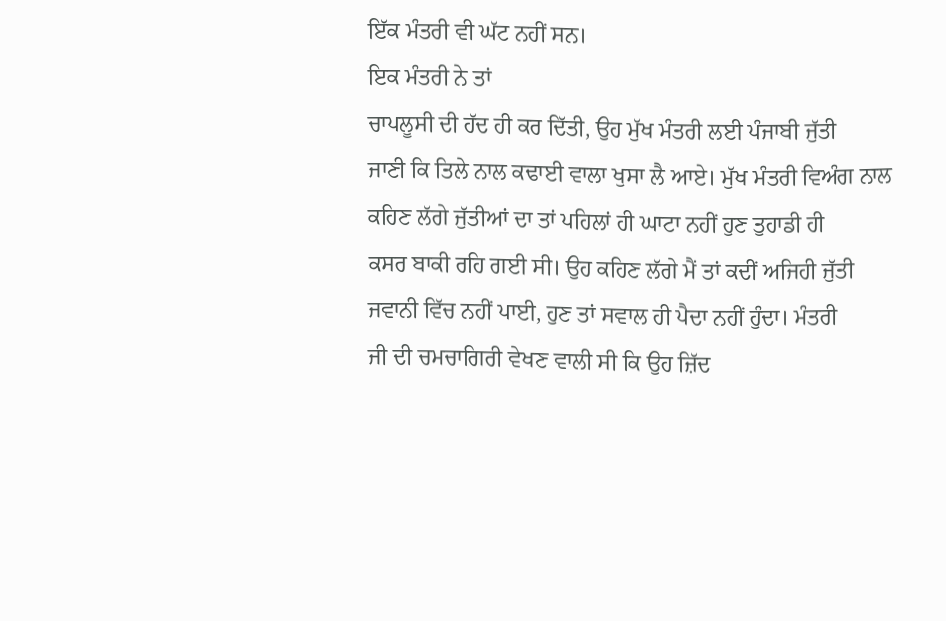ਇੱਕ ਮੰਤਰੀ ਵੀ ਘੱਟ ਨਹੀਂ ਸਨ।
ਇਕ ਮੰਤਰੀ ਨੇ ਤਾਂ
ਚਾਪਲੂਸੀ ਦੀ ਹੱਦ ਹੀ ਕਰ ਦਿੱਤੀ, ਉਹ ਮੁੱਖ ਮੰਤਰੀ ਲਈ ਪੰਜਾਬੀ ਜੁੱਤੀ
ਜਾਣੀ ਕਿ ਤਿਲੇ ਨਾਲ ਕਢਾਈ ਵਾਲਾ ਖੁਸਾ ਲੈ ਆਏ। ਮੁੱਖ ਮੰਤਰੀ ਵਿਅੰਗ ਨਾਲ
ਕਹਿਣ ਲੱਗੇ ਜੁੱਤੀਆਂ ਦਾ ਤਾਂ ਪਹਿਲਾਂ ਹੀ ਘਾਟਾ ਨਹੀਂ ਹੁਣ ਤੁਹਾਡੀ ਹੀ
ਕਸਰ ਬਾਕੀ ਰਹਿ ਗਈ ਸੀ। ਉਹ ਕਹਿਣ ਲੱਗੇ ਮੈਂ ਤਾਂ ਕਦੀਂ ਅਜਿਹੀ ਜੁੱਤੀ
ਜਵਾਨੀ ਵਿੱਚ ਨਹੀਂ ਪਾਈ, ਹੁਣ ਤਾਂ ਸਵਾਲ ਹੀ ਪੈਦਾ ਨਹੀਂ ਹੁੰਦਾ। ਮੰਤਰੀ
ਜੀ ਦੀ ਚਮਚਾਗਿਰੀ ਵੇਖਣ ਵਾਲੀ ਸੀ ਕਿ ਉਹ ਜ਼ਿੱਦ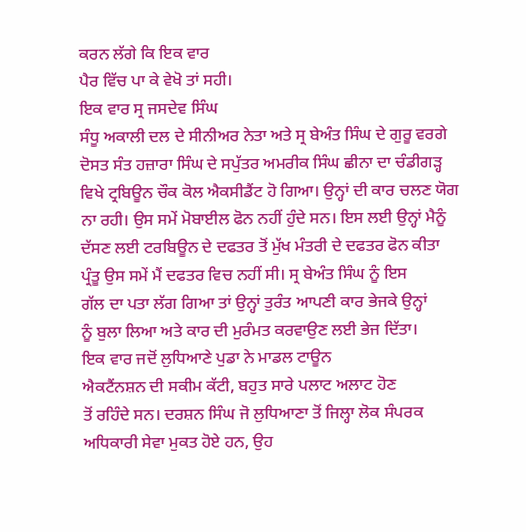ਕਰਨ ਲੱਗੇ ਕਿ ਇਕ ਵਾਰ
ਪੈਰ ਵਿੱਚ ਪਾ ਕੇ ਵੇਖੋ ਤਾਂ ਸਹੀ।
ਇਕ ਵਾਰ ਸ੍ਰ ਜਸਦੇਵ ਸਿੰਘ
ਸੰਧੂ ਅਕਾਲੀ ਦਲ ਦੇ ਸੀਨੀਅਰ ਨੇਤਾ ਅਤੇ ਸ੍ਰ ਬੇਅੰਤ ਸਿੰਘ ਦੇ ਗੁਰੂ ਵਰਗੇ
ਦੋਸਤ ਸੰਤ ਹਜ਼ਾਰਾ ਸਿੰਘ ਦੇ ਸਪੁੱਤਰ ਅਮਰੀਕ ਸਿੰਘ ਛੀਨਾ ਦਾ ਚੰਡੀਗੜ੍ਹ
ਵਿਖੇ ਟ੍ਰਬਿਊਨ ਚੌਕ ਕੋਲ ਐਕਸੀਡੈਂਟ ਹੋ ਗਿਆ। ਉਨ੍ਹਾਂ ਦੀ ਕਾਰ ਚਲਣ ਯੋਗ
ਨਾ ਰਹੀ। ਉਸ ਸਮੇਂ ਮੋਬਾਈਲ ਫੋਨ ਨਹੀਂ ਹੁੰਦੇ ਸਨ। ਇਸ ਲਈ ਉਨ੍ਹਾਂ ਮੈਨੂੰ
ਦੱਸਣ ਲਈ ਟਰਬਿਊਨ ਦੇ ਦਫਤਰ ਤੋਂ ਮੁੱਖ ਮੰਤਰੀ ਦੇ ਦਫਤਰ ਫੋਨ ਕੀਤਾ
ਪ੍ਰੰਤੂ ਉਸ ਸਮੇਂ ਮੈਂ ਦਫਤਰ ਵਿਚ ਨਹੀਂ ਸੀ। ਸ੍ਰ ਬੇਅੰਤ ਸਿੰਘ ਨੂੰ ਇਸ
ਗੱਲ ਦਾ ਪਤਾ ਲੱਗ ਗਿਆ ਤਾਂ ਉਨ੍ਹਾਂ ਤੁਰੰਤ ਆਪਣੀ ਕਾਰ ਭੇਜਕੇ ਉਨ੍ਹਾਂ
ਨੂੰ ਬੁਲਾ ਲਿਆ ਅਤੇ ਕਾਰ ਦੀ ਮੁਰੰਮਤ ਕਰਵਾਉਣ ਲਈ ਭੇਜ ਦਿੱਤਾ।
ਇਕ ਵਾਰ ਜਦੋਂ ਲੁਧਿਆਣੇ ਪੁਡਾ ਨੇ ਮਾਡਲ ਟਾਊਨ
ਐਕਟੈਂਨਸ਼ਨ ਦੀ ਸਕੀਮ ਕੱਟੀ, ਬਹੁਤ ਸਾਰੇ ਪਲਾਟ ਅਲਾਟ ਹੋਣ
ਤੋਂ ਰਹਿੰਦੇ ਸਨ। ਦਰਸ਼ਨ ਸਿੰਘ ਜੋ ਲੁਧਿਆਣਾ ਤੋਂ ਜਿਲ੍ਹਾ ਲੋਕ ਸੰਪਰਕ
ਅਧਿਕਾਰੀ ਸੇਵਾ ਮੁਕਤ ਹੋਏ ਹਨ, ਉਹ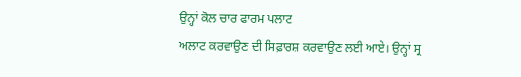ਉਨ੍ਹਾਂ ਕੋਲ ਚਾਰ ਫਾਰਮ ਪਲਾਟ
ਅਲਾਟ ਕਰਵਾਉਣ ਦੀ ਸਿਫ਼ਾਰਸ਼ ਕਰਵਾਉਣ ਲਈ ਆਏ। ਉਨ੍ਹਾਂ ਸ੍ਰ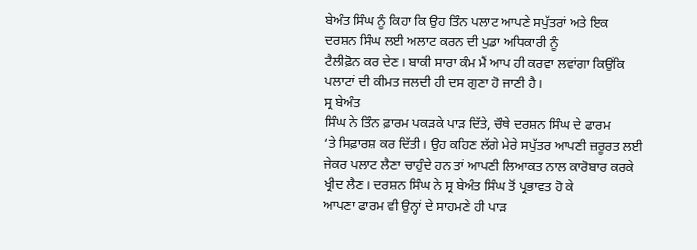ਬੇਅੰਤ ਸਿੰਘ ਨੂੰ ਕਿਹਾ ਕਿ ਉਹ ਤਿੰਨ ਪਲਾਟ ਆਪਣੇ ਸਪੁੱਤਰਾਂ ਅਤੇ ਇਕ
ਦਰਸ਼ਨ ਸਿੰਘ ਲਈ ਅਲਾਟ ਕਰਨ ਦੀ ਪੁਡਾ ਅਧਿਕਾਰੀ ਨੂੰ
ਟੈਲੀਫ਼ੋਨ ਕਰ ਦੇਣ। ਬਾਕੀ ਸਾਰਾ ਕੰਮ ਮੈਂ ਆਪ ਹੀ ਕਰਵਾ ਲਵਾਂਗਾ ਕਿਉਂਕਿ
ਪਲਾਟਾਂ ਦੀ ਕੀਮਤ ਜਲਦੀ ਹੀ ਦਸ ਗੁਣਾ ਹੋ ਜਾਣੀ ਹੈ।
ਸ੍ਰ ਬੇਅੰਤ
ਸਿੰਘ ਨੇ ਤਿੰਨ ਫ਼ਾਰਮ ਪਕੜਕੇ ਪਾੜ ਦਿੱਤੇ, ਚੌਥੇ ਦਰਸ਼ਨ ਸਿੰਘ ਦੇ ਫਾਰਮ
‘ਤੇ ਸਿਫ਼ਾਰਸ਼ ਕਰ ਦਿੱਤੀ। ਉਹ ਕਹਿਣ ਲੱਗੇ ਮੇਰੇ ਸਪੁੱਤਰ ਆਪਣੀ ਜ਼ਰੂਰਤ ਲਈ
ਜੇਕਰ ਪਲਾਟ ਲੈਣਾ ਚਾਹੁੰਦੇ ਹਨ ਤਾਂ ਆਪਣੀ ਲਿਆਕਤ ਨਾਲ ਕਾਰੋਬਾਰ ਕਰਕੇ
ਖ੍ਰੀਦ ਲੈਣ। ਦਰਸ਼ਨ ਸਿੰਘ ਨੇ ਸ੍ਰ ਬੇਅੰਤ ਸਿੰਘ ਤੋਂ ਪ੍ਰਭਾਵਤ ਹੋ ਕੇ
ਆਪਣਾ ਫਾਰਮ ਵੀ ਉਨ੍ਹਾਂ ਦੇ ਸਾਹਮਣੇ ਹੀ ਪਾੜ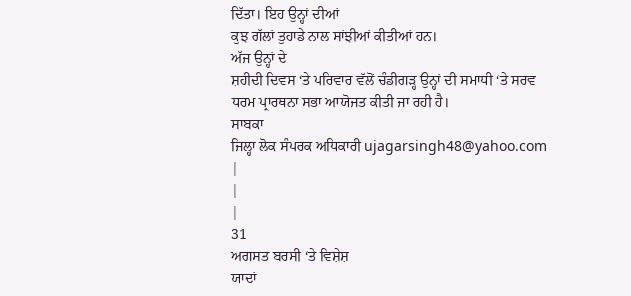ਦਿੱਤਾ। ਇਹ ਉਨ੍ਹਾਂ ਦੀਆਂ
ਕੁਝ ਗੱਲਾਂ ਤੁਹਾਡੇ ਨਾਲ ਸਾਂਝੀਆਂ ਕੀਤੀਆਂ ਹਨ।
ਅੱਜ ਉਨ੍ਹਾਂ ਦੇ
ਸ਼ਹੀਦੀ ਦਿਵਸ ‘ਤੇ ਪਰਿਵਾਰ ਵੱਲੋਂ ਚੰਡੀਗੜ੍ਹ ਉਨ੍ਹਾਂ ਦੀ ਸਮਾਧੀ ‘ਤੇ ਸਰਵ
ਧਰਮ ਪ੍ਰਾਰਥਨਾ ਸਭਾ ਆਯੋਜਤ ਕੀਤੀ ਜਾ ਰਹੀ ਹੈ।
ਸਾਬਕਾ
ਜਿਲ੍ਹਾ ਲੋਕ ਸੰਪਰਕ ਅਧਿਕਾਰੀ ujagarsingh48@yahoo.com
|
|
|
31
ਅਗਸਤ ਬਰਸੀ ‘ਤੇ ਵਿਸ਼ੇਸ਼
ਯਾਦਾਂ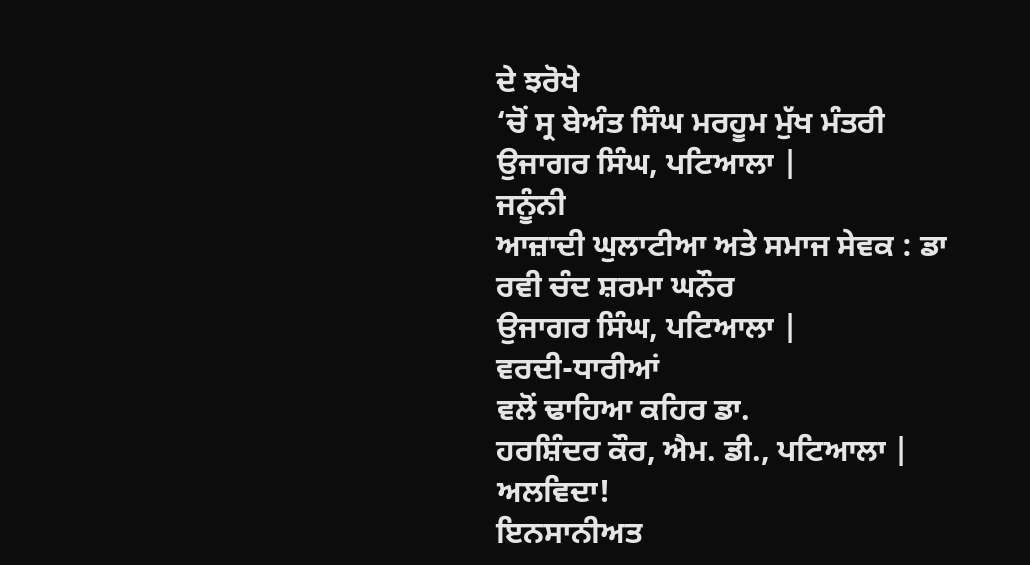ਦੇ ਝਰੋਖੇ
‘ਚੋਂ ਸ੍ਰ ਬੇਅੰਤ ਸਿੰਘ ਮਰਹੂਮ ਮੁੱਖ ਮੰਤਰੀ
ਉਜਾਗਰ ਸਿੰਘ, ਪਟਿਆਲਾ |
ਜਨੂੰਨੀ
ਆਜ਼ਾਦੀ ਘੁਲਾਟੀਆ ਅਤੇ ਸਮਾਜ ਸੇਵਕ : ਡਾ ਰਵੀ ਚੰਦ ਸ਼ਰਮਾ ਘਨੌਰ
ਉਜਾਗਰ ਸਿੰਘ, ਪਟਿਆਲਾ |
ਵਰਦੀ-ਧਾਰੀਆਂ
ਵਲੋਂ ਢਾਹਿਆ ਕਹਿਰ ਡਾ.
ਹਰਸ਼ਿੰਦਰ ਕੌਰ, ਐਮ. ਡੀ., ਪਟਿਆਲਾ |
ਅਲਵਿਦਾ!
ਇਨਸਾਨੀਅਤ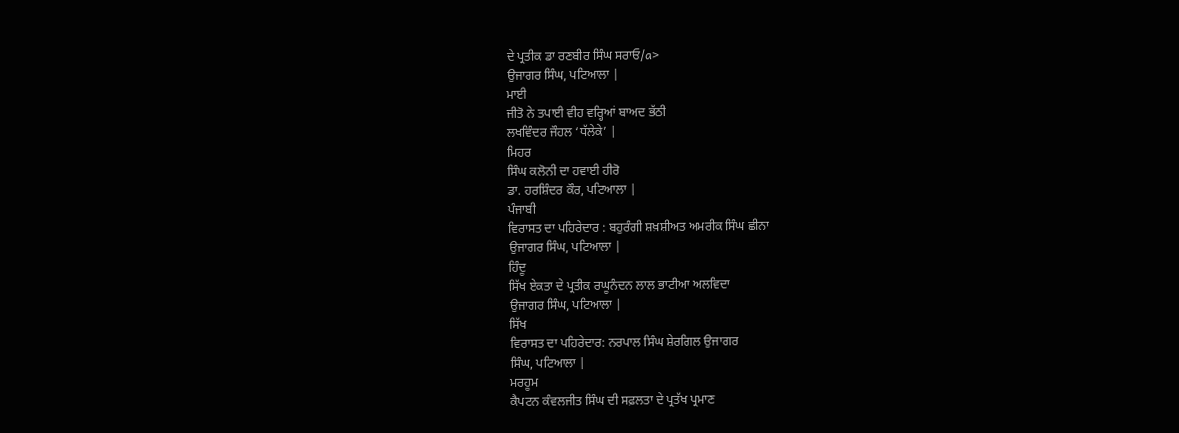ਦੇ ਪ੍ਰਤੀਕ ਡਾ ਰਣਬੀਰ ਸਿੰਘ ਸਰਾਓ/a>
ਉਜਾਗਰ ਸਿੰਘ, ਪਟਿਆਲਾ |
ਮਾਈ
ਜੀਤੋ ਨੇ ਤਪਾਈ ਵੀਹ ਵਰ੍ਹਿਆਂ ਬਾਅਦ ਭੱਠੀ
ਲਖਵਿੰਦਰ ਜੌਹਲ ‘ਧੱਲੇਕੇ’ |
ਮਿਹਰ
ਸਿੰਘ ਕਲੋਨੀ ਦਾ ਹਵਾਈ ਹੀਰੋ
ਡਾ. ਹਰਸ਼ਿੰਦਰ ਕੌਰ, ਪਟਿਆਲਾ |
ਪੰਜਾਬੀ
ਵਿਰਾਸਤ ਦਾ ਪਹਿਰੇਦਾਰ : ਬਹੁਰੰਗੀ ਸ਼ਖ਼ਸ਼ੀਅਤ ਅਮਰੀਕ ਸਿੰਘ ਛੀਨਾ
ਉਜਾਗਰ ਸਿੰਘ, ਪਟਿਆਲਾ |
ਹਿੰਦੂ
ਸਿੱਖ ਏਕਤਾ ਦੇ ਪ੍ਰਤੀਕ ਰਘੂਨੰਦਨ ਲਾਲ ਭਾਟੀਆ ਅਲਵਿਦਾ
ਉਜਾਗਰ ਸਿੰਘ, ਪਟਿਆਲਾ |
ਸਿੱਖ
ਵਿਰਾਸਤ ਦਾ ਪਹਿਰੇਦਾਰ: ਨਰਪਾਲ ਸਿੰਘ ਸ਼ੇਰਗਿਲ ਉਜਾਗਰ
ਸਿੰਘ, ਪਟਿਆਲਾ |
ਮਰਹੂਮ
ਕੈਪਟਨ ਕੰਵਲਜੀਤ ਸਿੰਘ ਦੀ ਸਫ਼ਲਤਾ ਦੇ ਪ੍ਰਤੱਖ ਪ੍ਰਮਾਣ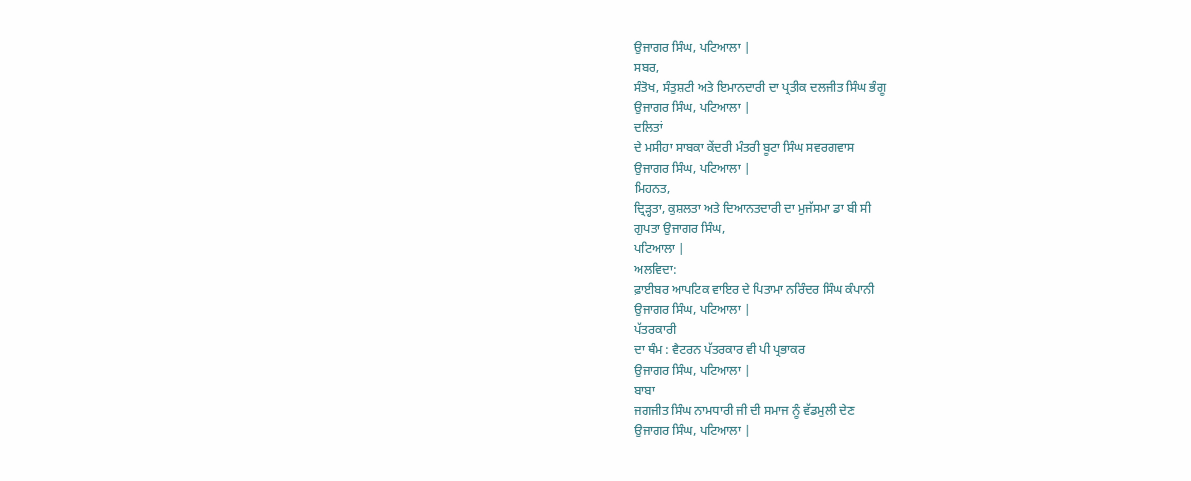ਉਜਾਗਰ ਸਿੰਘ, ਪਟਿਆਲਾ |
ਸਬਰ,
ਸੰਤੋਖ, ਸੰਤੁਸ਼ਟੀ ਅਤੇ ਇਮਾਨਦਾਰੀ ਦਾ ਪ੍ਰਤੀਕ ਦਲਜੀਤ ਸਿੰਘ ਭੰਗੂ
ਉਜਾਗਰ ਸਿੰਘ, ਪਟਿਆਲਾ |
ਦਲਿਤਾਂ
ਦੇ ਮਸੀਹਾ ਸਾਬਕਾ ਕੇਂਦਰੀ ਮੰਤਰੀ ਬੂਟਾ ਸਿੰਘ ਸਵਰਗਵਾਸ
ਉਜਾਗਰ ਸਿੰਘ, ਪਟਿਆਲਾ |
ਮਿਹਨਤ,
ਦ੍ਰਿੜ੍ਹਤਾ, ਕੁਸ਼ਲਤਾ ਅਤੇ ਦਿਆਨਤਦਾਰੀ ਦਾ ਮੁਜੱਸਮਾ ਡਾ ਬੀ ਸੀ
ਗੁਪਤਾ ਉਜਾਗਰ ਸਿੰਘ,
ਪਟਿਆਲਾ |
ਅਲਵਿਦਾ:
ਫ਼ਾਈਬਰ ਆਪਟਿਕ ਵਾਇਰ ਦੇ ਪਿਤਾਮਾ ਨਰਿੰਦਰ ਸਿੰਘ ਕੰਪਾਨੀ
ਉਜਾਗਰ ਸਿੰਘ, ਪਟਿਆਲਾ |
ਪੱਤਰਕਾਰੀ
ਦਾ ਥੰਮ : ਵੈਟਰਨ ਪੱਤਰਕਾਰ ਵੀ ਪੀ ਪ੍ਰਭਾਕਰ
ਉਜਾਗਰ ਸਿੰਘ, ਪਟਿਆਲਾ |
ਬਾਬਾ
ਜਗਜੀਤ ਸਿੰਘ ਨਾਮਧਾਰੀ ਜੀ ਦੀ ਸਮਾਜ ਨੂੰ ਵੱਡਮੁਲੀ ਦੇਣ
ਉਜਾਗਰ ਸਿੰਘ, ਪਟਿਆਲਾ |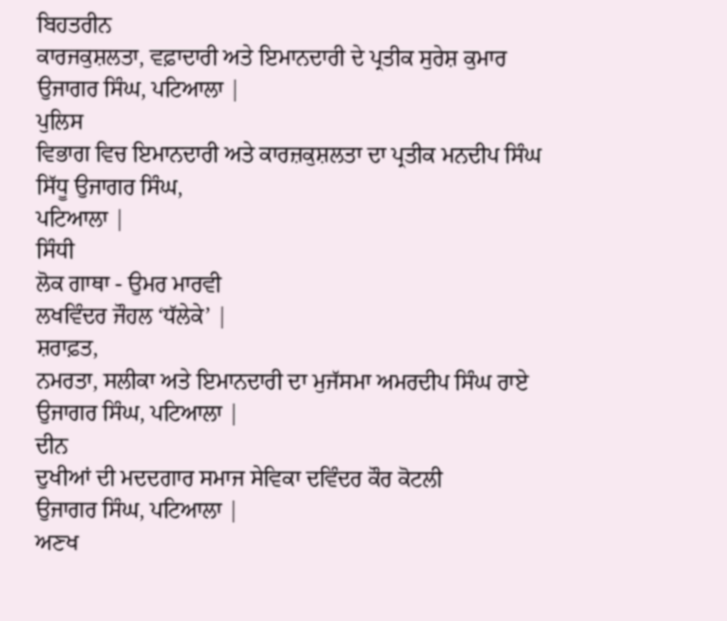ਬਿਹਤਰੀਨ
ਕਾਰਜਕੁਸ਼ਲਤਾ, ਵਫ਼ਾਦਾਰੀ ਅਤੇ ਇਮਾਨਦਾਰੀ ਦੇ ਪ੍ਰਤੀਕ ਸੁਰੇਸ਼ ਕੁਮਾਰ
ਉਜਾਗਰ ਸਿੰਘ, ਪਟਿਆਲਾ |
ਪੁਲਿਸ
ਵਿਭਾਗ ਵਿਚ ਇਮਾਨਦਾਰੀ ਅਤੇ ਕਾਰਜ਼ਕੁਸ਼ਲਤਾ ਦਾ ਪ੍ਰਤੀਕ ਮਨਦੀਪ ਸਿੰਘ
ਸਿੱਧੂ ਉਜਾਗਰ ਸਿੰਘ,
ਪਟਿਆਲਾ |
ਸਿੰਧੀ
ਲੋਕ ਗਾਥਾ - ਉਮਰ ਮਾਰਵੀ
ਲਖਵਿੰਦਰ ਜੌਹਲ ‘ਧੱਲੇਕੇ’ |
ਸ਼ਰਾਫ਼ਤ,
ਨਮਰਤਾ, ਸਲੀਕਾ ਅਤੇ ਇਮਾਨਦਾਰੀ ਦਾ ਮੁਜੱਸਮਾ ਅਮਰਦੀਪ ਸਿੰਘ ਰਾਏ
ਉਜਾਗਰ ਸਿੰਘ, ਪਟਿਆਲਾ |
ਦੀਨ
ਦੁਖੀਆਂ ਦੀ ਮਦਦਗਾਰ ਸਮਾਜ ਸੇਵਿਕਾ ਦਵਿੰਦਰ ਕੌਰ ਕੋਟਲੀ
ਉਜਾਗਰ ਸਿੰਘ, ਪਟਿਆਲਾ |
ਅਣਖ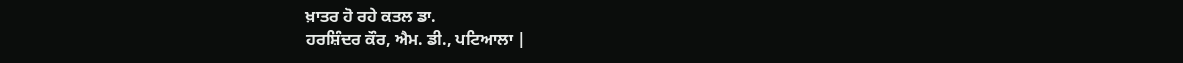ਖ਼ਾਤਰ ਹੋ ਰਹੇ ਕਤਲ ਡਾ.
ਹਰਸ਼ਿੰਦਰ ਕੌਰ, ਐਮ. ਡੀ., ਪਟਿਆਲਾ |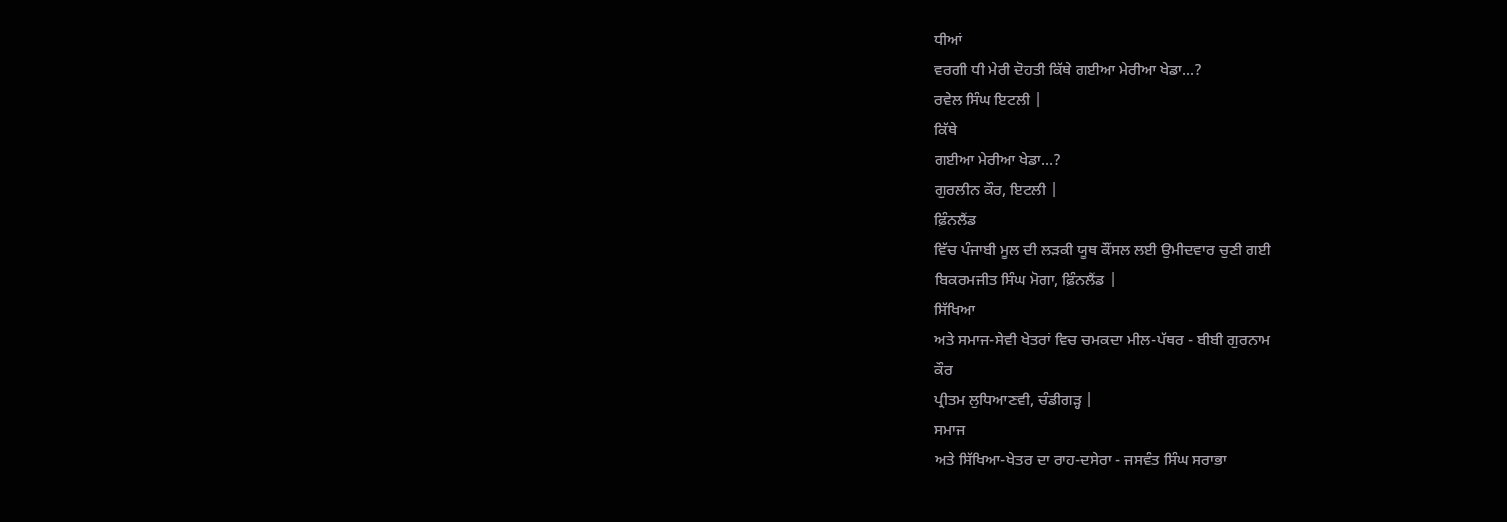ਧੀਆਂ
ਵਰਗੀ ਧੀ ਮੇਰੀ ਦੋਹਤੀ ਕਿੱਥੇ ਗਈਆ ਮੇਰੀਆ ਖੇਡਾ...?
ਰਵੇਲ ਸਿੰਘ ਇਟਲੀ |
ਕਿੱਥੇ
ਗਈਆ ਮੇਰੀਆ ਖੇਡਾ...?
ਗੁਰਲੀਨ ਕੌਰ, ਇਟਲੀ |
ਫ਼ਿੰਨਲੈਂਡ
ਵਿੱਚ ਪੰਜਾਬੀ ਮੂਲ ਦੀ ਲੜਕੀ ਯੂਥ ਕੌਂਸਲ ਲਈ ਉਮੀਦਵਾਰ ਚੁਣੀ ਗਈ
ਬਿਕਰਮਜੀਤ ਸਿੰਘ ਮੋਗਾ, ਫ਼ਿੰਨਲੈਂਡ |
ਸਿੱਖਿਆ
ਅਤੇ ਸਮਾਜ-ਸੇਵੀ ਖੇਤਰਾਂ ਵਿਚ ਚਮਕਦਾ ਮੀਲ-ਪੱਥਰ - ਬੀਬੀ ਗੁਰਨਾਮ
ਕੌਰ
ਪ੍ਰੀਤਮ ਲੁਧਿਆਣਵੀ, ਚੰਡੀਗੜ੍ਹ |
ਸਮਾਜ
ਅਤੇ ਸਿੱਖਿਆ-ਖੇਤਰ ਦਾ ਰਾਹ-ਦਸੇਰਾ - ਜਸਵੰਤ ਸਿੰਘ ਸਰਾਭਾ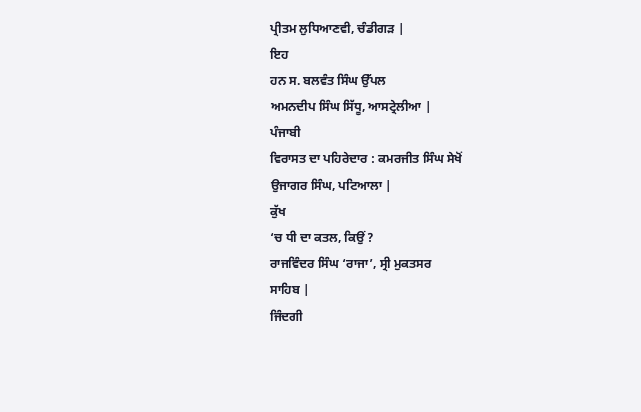ਪ੍ਰੀਤਮ ਲੁਧਿਆਣਵੀ, ਚੰਡੀਗੜ |
ਇਹ
ਹਨ ਸ. ਬਲਵੰਤ ਸਿੰਘ ਉੱਪਲ
ਅਮਨਦੀਪ ਸਿੰਘ ਸਿੱਧੂ, ਆਸਟ੍ਰੇਲੀਆ |
ਪੰਜਾਬੀ
ਵਿਰਾਸਤ ਦਾ ਪਹਿਰੇਦਾਰ : ਕਮਰਜੀਤ ਸਿੰਘ ਸੇਖੋਂ
ਉਜਾਗਰ ਸਿੰਘ, ਪਟਿਆਲਾ |
ਕੁੱਖ
‘ਚ ਧੀ ਦਾ ਕਤਲ, ਕਿਉਂ ?
ਰਾਜਵਿੰਦਰ ਸਿੰਘ ‘ਰਾਜਾ’, ਸ੍ਰੀ ਮੁਕਤਸਰ
ਸਾਹਿਬ |
ਜਿੰਦਗੀ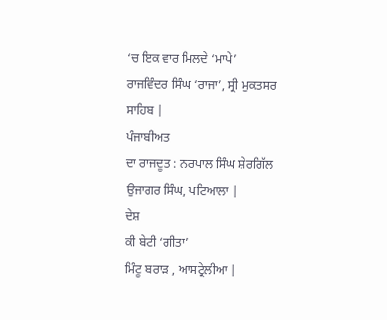‘ਚ ਇਕ ਵਾਰ ਮਿਲਦੇ ‘ਮਾਪੇ’
ਰਾਜਵਿੰਦਰ ਸਿੰਘ ‘ਰਾਜਾ’, ਸ੍ਰੀ ਮੁਕਤਸਰ
ਸਾਹਿਬ |
ਪੰਜਾਬੀਅਤ
ਦਾ ਰਾਜਦੂਤ : ਨਰਪਾਲ ਸਿੰਘ ਸ਼ੇਰਗਿੱਲ
ਉਜਾਗਰ ਸਿੰਘ, ਪਟਿਆਲਾ |
ਦੇਸ਼
ਕੀ ਬੇਟੀ ‘ਗੀਤਾ’
ਮਿੰਟੂ ਬਰਾੜ , ਆਸਟ੍ਰੇਲੀਆ |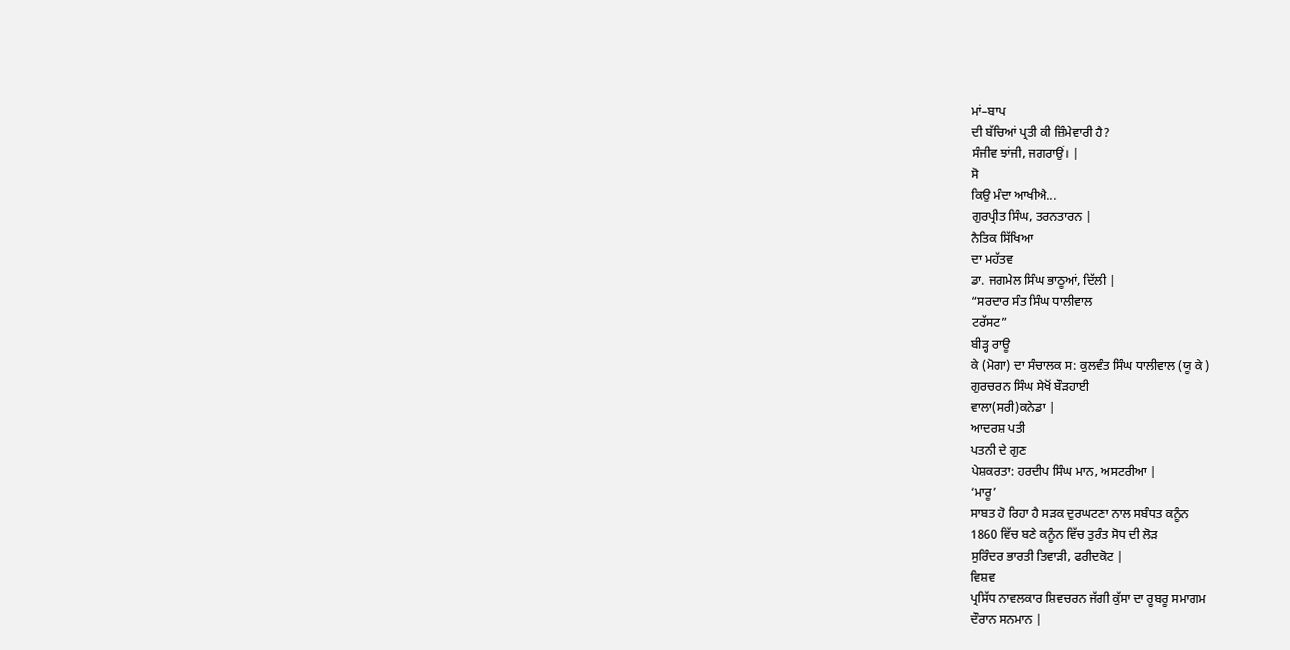ਮਾਂ–ਬਾਪ
ਦੀ ਬੱਚਿਆਂ ਪ੍ਰਤੀ ਕੀ ਜ਼ਿੰਮੇਵਾਰੀ ਹੈ?
ਸੰਜੀਵ ਝਾਂਜੀ, ਜਗਰਾਉਂ। |
ਸੋ
ਕਿਉ ਮੰਦਾ ਆਖੀਐ...
ਗੁਰਪ੍ਰੀਤ ਸਿੰਘ, ਤਰਨਤਾਰਨ |
ਨੈਤਿਕ ਸਿੱਖਿਆ
ਦਾ ਮਹੱਤਵ
ਡਾ. ਜਗਮੇਲ ਸਿੰਘ ਭਾਠੂਆਂ, ਦਿੱਲੀ |
“ਸਰਦਾਰ ਸੰਤ ਸਿੰਘ ਧਾਲੀਵਾਲ
ਟਰੱਸਟ”
ਬੀੜ੍ਹ ਰਾਊ
ਕੇ (ਮੋਗਾ) ਦਾ ਸੰਚਾਲਕ ਸ: ਕੁਲਵੰਤ ਸਿੰਘ ਧਾਲੀਵਾਲ (ਯੂ ਕੇ )
ਗੁਰਚਰਨ ਸਿੰਘ ਸੇਖੋਂ ਬੌੜਹਾਈ
ਵਾਲਾ(ਸਰੀ)ਕਨੇਡਾ |
ਆਦਰਸ਼ ਪਤੀ
ਪਤਨੀ ਦੇ ਗੁਣ
ਪੇਸ਼ਕਰਤਾ: ਹਰਦੀਪ ਸਿੰਘ ਮਾਨ, ਅਸਟਰੀਆ |
‘ਮਾਰੂ’
ਸਾਬਤ ਹੋ ਰਿਹਾ ਹੈ ਸੜਕ ਦੁਰਘਟਣਾ ਨਾਲ ਸਬੰਧਤ ਕਨੂੰਨ
1860 ਵਿੱਚ ਬਣੇ ਕਨੂੰਨ ਵਿੱਚ ਤੁਰੰਤ ਸੋਧ ਦੀ ਲੋੜ
ਸੁਰਿੰਦਰ ਭਾਰਤੀ ਤਿਵਾੜੀ, ਫਰੀਦਕੋਟ |
ਵਿਸ਼ਵ
ਪ੍ਰਸਿੱਧ ਨਾਵਲਕਾਰ ਸ਼ਿਵਚਰਨ ਜੱਗੀ ਕੁੱਸਾ ਦਾ ਰੂਬਰੂ ਸਮਾਗਮ
ਦੌਰਾਨ ਸਨਮਾਨ |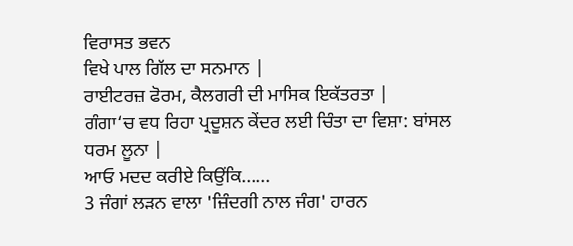ਵਿਰਾਸਤ ਭਵਨ
ਵਿਖੇ ਪਾਲ ਗਿੱਲ ਦਾ ਸਨਮਾਨ |
ਰਾਈਟਰਜ਼ ਫੋਰਮ, ਕੈਲਗਰੀ ਦੀ ਮਾਸਿਕ ਇਕੱਤਰਤਾ |
ਗੰਗਾ‘ਚ ਵਧ ਰਿਹਾ ਪ੍ਰਦੂਸ਼ਨ ਕੇਂਦਰ ਲਈ ਚਿੰਤਾ ਦਾ ਵਿਸ਼ਾ: ਬਾਂਸਲ
ਧਰਮ ਲੂਨਾ |
ਆਓ ਮਦਦ ਕਰੀਏ ਕਿਉਂਕਿ......
3 ਜੰਗਾਂ ਲੜਨ ਵਾਲਾ 'ਜ਼ਿੰਦਗੀ ਨਾਲ ਜੰਗ' ਹਾਰਨ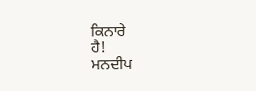ਕਿਨਾਰੇ
ਹੈ!
ਮਨਦੀਪ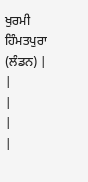ਖੁਰਮੀ ਹਿੰਮਤਪੁਰਾ (ਲੰਡਨ) |
|
|
|
|